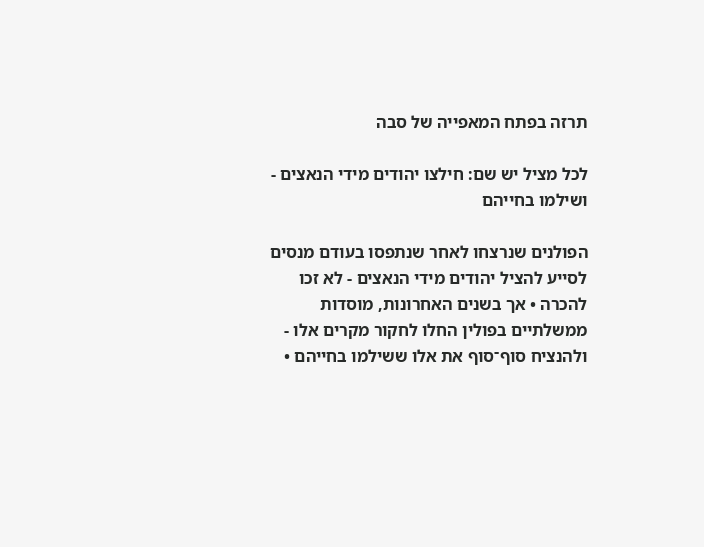תרזה בפתח המאפייה של סבה

לכל מציל יש שם: חילצו יהודים מידי הנאצים - ושילמו בחייהם

הפולנים שנרצחו לאחר שנתפסו בעודם מנסים לסייע להציל יהודים מידי הנאצים - לא זכו להכרה • אך בשנים האחרונות, מוסדות ממשלתיים בפולין החלו לחקור מקרים אלו - ולהנציח סוף־סוף את אלו ששילמו בחייהם •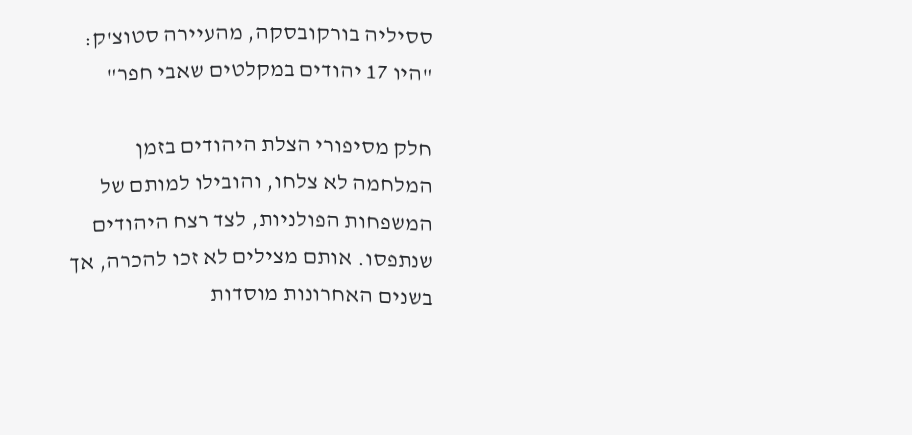ססיליה בורקובסקה, מהעיירה סטוצ'ק: "היו 17 יהודים במקלטים שאבי חפר"

חלק מסיפורי הצלת היהודים בזמן המלחמה לא צלחו, והובילו למותם של המשפחות הפולניות, לצד רצח היהודים שנתפסו. אותם מצילים לא זכו להכרה, אך בשנים האחרונות מוסדות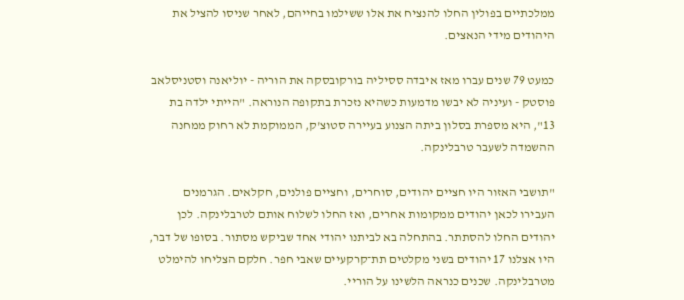ממלכתיים בפולין החלו להנציח את אלו ששילמו בחייהם, לאחר שניסו להציל את היהודים מידי הנאצים.

כמעט 79 שנים עברו מאז איבדה ססיליה בורקובסקה את הוריה - יוליאנה וסטניסלאב פוסטק - ועיניה לא יבשו מדמעות כשהיא נזכרת בתקופה הנוראה. "הייתי ילדה בת 13", היא מספרת בסלון ביתה הצנוע בעיירה סטוצ'ק, הממוקמת לא רחוק ממחנה ההשמדה לשעבר טרבלינקה.

"תושבי האזור היו חציים יהודים, סוחרים, וחציים פולנים, חקלאים. הגרמנים העבירו לכאן יהודים ממקומות אחרים, ואז החלו לשלוח אותם לטרבלינקה. לכן יהודים החלו להסתתר. בהתחלה בא לביתנו יהודי אחד שביקש מסתור. בסופו של דבר, היו אצלנו 17 יהודים בשני מקלטים תת־קרקעיים שאבי חפר. חלקם הצליחו להימלט מטרבלינקה. שכנים כנראה הלשינו על הוריי.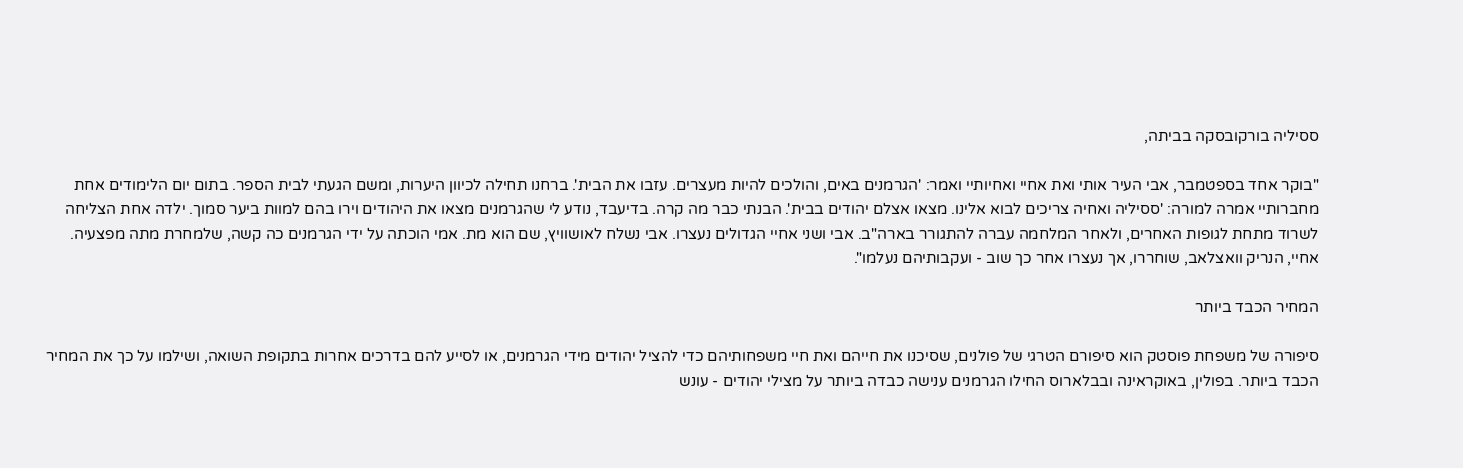ססיליה בורקובסקה בביתה,

"בוקר אחד בספטמבר, אבי העיר אותי ואת אחיי ואחיותיי ואמר: 'הגרמנים באים, והולכים להיות מעצרים. עזבו את הבית'. ברחנו תחילה לכיוון היערות, ומשם הגעתי לבית הספר. בתום יום הלימודים אחת מחברותיי אמרה למורה: 'ססיליה ואחיה צריכים לבוא אלינו. מצאו אצלם יהודים בבית'. הבנתי כבר מה קרה. בדיעבד, נודע לי שהגרמנים מצאו את היהודים וירו בהם למוות ביער סמוך. ילדה אחת הצליחה לשרוד מתחת לגופות האחרים, ולאחר המלחמה עברה להתגורר בארה"ב. אבי ושני אחיי הגדולים נעצרו. אבי נשלח לאושוויץ, שם הוא מת. אמי הוכתה על ידי הגרמנים כה קשה, שלמחרת מתה מפצעיה. אחיי, הנריק וואצלאב, שוחררו, אך נעצרו אחר כך שוב - ועקבותיהם נעלמו".

המחיר הכבד ביותר

סיפורה של משפחת פוסטק הוא סיפורם הטרגי של פולנים, שסיכנו את חייהם ואת חיי משפחותיהם כדי להציל יהודים מידי הגרמנים, או לסייע להם בדרכים אחרות בתקופת השואה, ושילמו על כך את המחיר הכבד ביותר. בפולין, באוקראינה ובבלארוס החילו הגרמנים ענישה כבדה ביותר על מצילי יהודים - עונש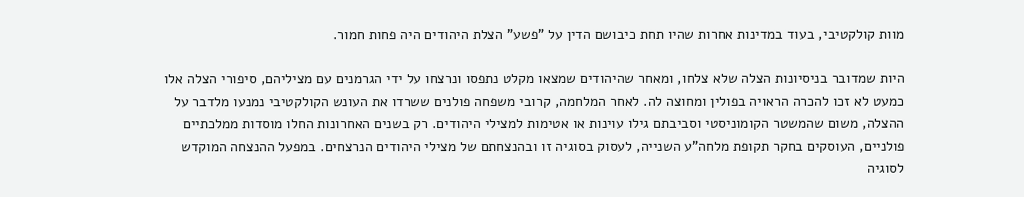מוות קולקטיבי, בעוד במדינות אחרות שהיו תחת כיבושם הדין על "פשע" הצלת היהודים היה פחות חמור.

היות שמדובר בניסיונות הצלה שלא צלחו, ומאחר שהיהודים שמצאו מקלט נתפסו ונרצחו על ידי הגרמנים עם מציליהם, סיפורי הצלה אלו כמעט לא זכו להכרה הראויה בפולין ומחוצה לה. לאחר המלחמה, קרובי משפחה פולנים ששרדו את העונש הקולקטיבי נמנעו מלדבר על ההצלה, משום שהמשטר הקומוניסטי וסביבתם גילו עוינות או אטימות למצילי היהודים. רק בשנים האחרונות החלו מוסדות ממלכתיים פולניים, העוסקים בחקר תקופת מלחה"ע השנייה, לעסוק בסוגיה זו ובהנצחתם של מצילי היהודים הנרצחים. במפעל ההנצחה המוקדש לסוגיה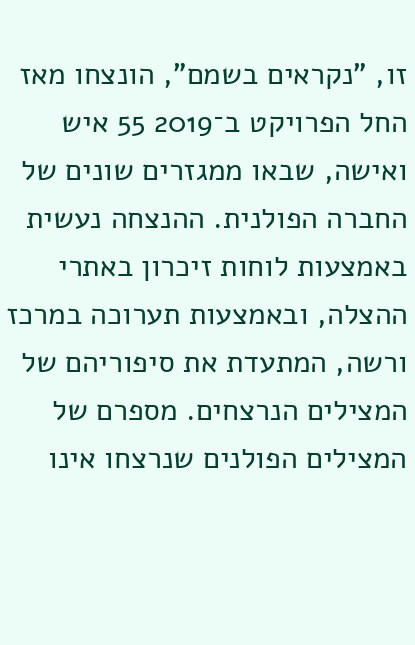זו, "נקראים בשמם", הונצחו מאז החל הפרויקט ב־2019 55 איש ואישה, שבאו ממגזרים שונים של החברה הפולנית. ההנצחה נעשית באמצעות לוחות זיכרון באתרי ההצלה, ובאמצעות תערוכה במרכז ורשה, המתעדת את סיפוריהם של המצילים הנרצחים. מספרם של המצילים הפולנים שנרצחו אינו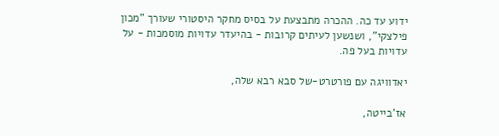ידוע עד כה. ההכרה מתבצעת על בסיס מחקר היסטורי שעורך "מכון פילצקי", ושנשען לעיתים קרובות - בהיעדר עדויות מוסמכות - על עדויות בעל פה.

יאדוויגה עם פורטרט-של סבא רבא שלה,

אז'בייטה,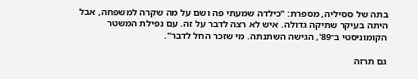בתה של ססיליה, מספרת: "כילדה שמעתי פה ושם על מה שקרה למשפחה, אבל היתה בעיקר שתיקה גדולה. איש לא רצה לדבר על זה. עם נפילת המשטר הקומוניסטי ב־89', הגישה השתנתה. מי שזכר החל לדבר".

גם תרזה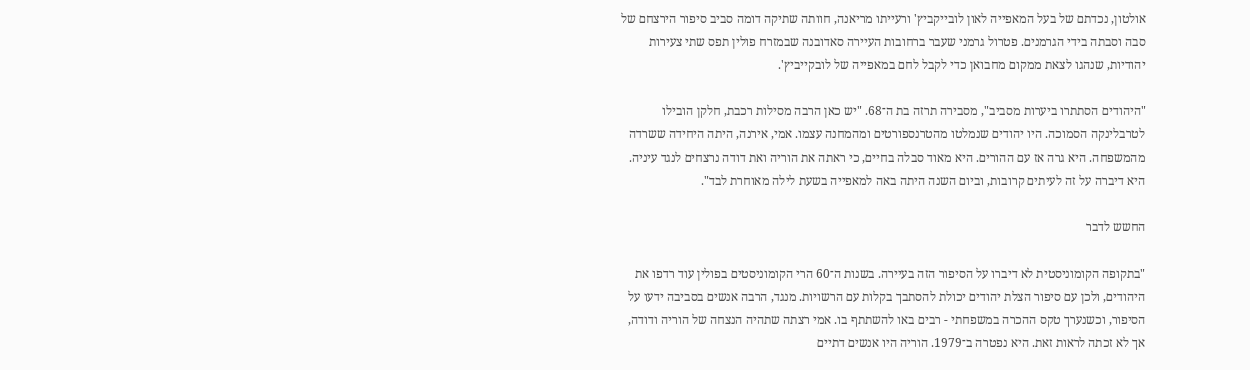אולטון, נכדתם של בעל המאפייה לאון לובייקביץ' ורעייתו מריאנה, חוותה שתיקה דומה סביב סיפור הירצחם של סבה וסבתה בידי הגרמנים. פטרול גרמני שעבר ברחובות העיירה סאדובנה שבמזרח פולין תפס שתי צעירות יהודיות, שנהגו לצאת ממקום מחבואן כדי לקבל לחם במאפייה של לובקייביץ'.

"היהודים הסתתרו ביערות מסביב", מסבירה תרזה בת ה־68. "יש כאן הרבה מסילות רכבת, חלקן הובילו לטרבלינקה הסמוכה. היו יהודים שנמלטו מהטרנספורטים ומהמחנה עצמו. אמי, אירנה, היתה היחידה ששרדה מהמשפחה. היא גרה אז עם ההורים. היא מאוד סבלה בחיים, כי ראתה את הוריה ואת דודה נרצחים לנגד עיניה. היא דיברה על זה לעיתים קרובות, וביום השנה היתה באה למאפייה בשעת לילה מאוחרת לבד".

החשש לדבר

"בתקופה הקומוניסטית לא דיברו על הסיפור הזה בעיירה. בשנות ה־60 הרי הקומוניסטים בפולין עוד רדפו את היהודים, ולכן עם סיפור הצלת יהודים יכולת להסתבך בקלות עם הרשויות. מנגד, הרבה אנשים בסביבה ידעו על הסיפור, וכשנערך טקס ההכרה במשפחתי - רבים באו להשתתף בו. אמי רצתה שתהיה הנצחה של הוריה ודודה, אך לא זכתה לראות זאת. היא נפטרה ב־1979. הוריה היו אנשים דתיים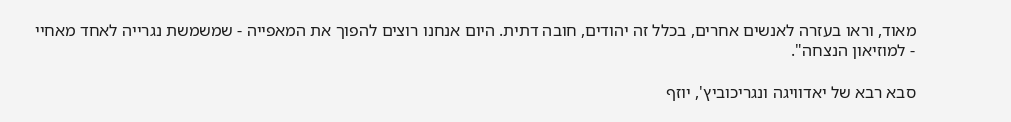מאוד, וראו בעזרה לאנשים אחרים, בכלל זה יהודים, חובה דתית. היום אנחנו רוצים להפוך את המאפייה - שמשמשת נגרייה לאחד מאחיי - למוזיאון הנצחה".

סבא רבא של יאדוויגה ונגריכוביץ', יוזף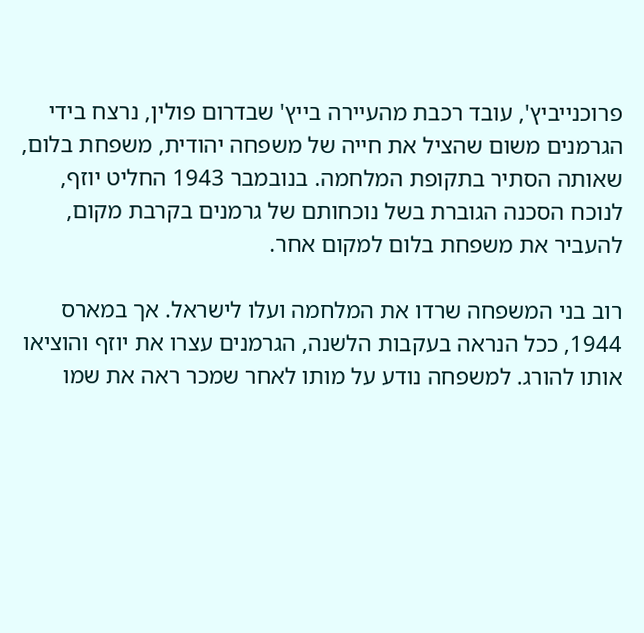פרוכנייביץ', עובד רכבת מהעיירה בייץ' שבדרום פולין, נרצח בידי הגרמנים משום שהציל את חייה של משפחה יהודית, משפחת בלום, שאותה הסתיר בתקופת המלחמה. בנובמבר 1943 החליט יוזף, לנוכח הסכנה הגוברת בשל נוכחותם של גרמנים בקרבת מקום, להעביר את משפחת בלום למקום אחר.

רוב בני המשפחה שרדו את המלחמה ועלו לישראל. אך במארס 1944, ככל הנראה בעקבות הלשנה, הגרמנים עצרו את יוזף והוציאו אותו להורג. למשפחה נודע על מותו לאחר שמכר ראה את שמו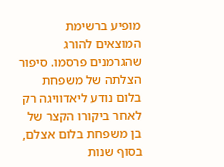מופיע ברשימת המוצאים להורג שהגרמנים פרסמו. סיפור הצלתה של משפחת בלום נודע ליאדוויגה רק לאחר ביקורו הקצר של בן משפחת בלום אצלם, בסוף שנות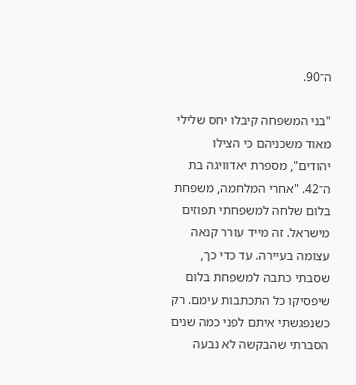ה־90.

"בני המשפחה קיבלו יחס שלילי מאוד משכניהם כי הצילו יהודים", מספרת יאדוויגה בת ה־42. "אחרי המלחמה, משפחת בלום שלחה למשפחתי תפוזים מישראל. זה מייד עורר קנאה עצומה בעיירה. עד כדי כך, שסבתי כתבה למשפחת בלום שיפסיקו כל התכתבות עימם. רק כשנפגשתי איתם לפני כמה שנים הסברתי שהבקשה לא נבעה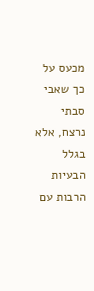מכעס על כך שאבי סבתי נרצח, אלא בגלל הבעיות הרבות עם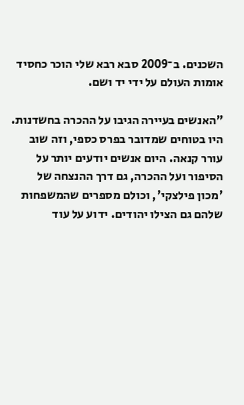השכנים. ב־2009 סבא רבא שלי הוכר כחסיד אומות העולם על ידי יד ושם.

"האנשים בעיירה הגיבו על ההכרה בחשדנות. היו בטוחים שמדובר בפרס כספי, וזה שוב עורר קנאה. היום אנשים יודעים יותר על הסיפור ועל ההכרה, גם דרך ההנצחה של 'מכון פילצקי', וכולם מספרים שהמשפחות שלהם גם הצילו יהודים. ידוע על עוד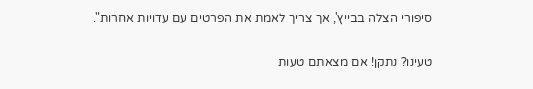סיפורי הצלה בבייץ', אך צריך לאמת את הפרטים עם עדויות אחרות".

טעינו? נתקן! אם מצאתם טעות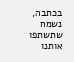בכתבה, נשמח שתשתפו אותנו